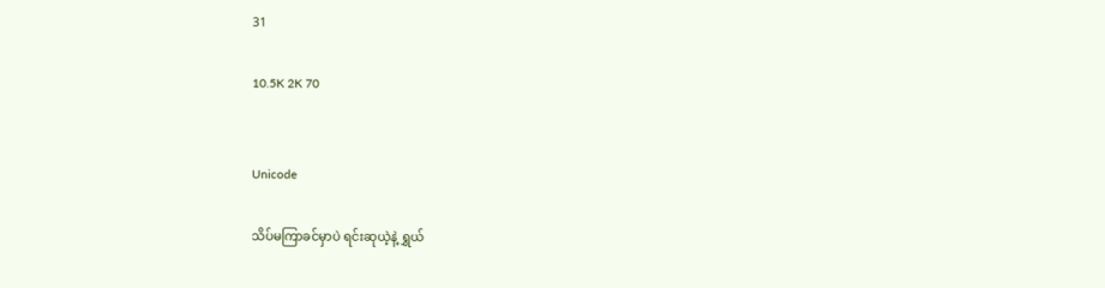31

10.5K 2K 70


Unicode

သိပ်မကြာခင်မှာပဲ ရင်းဆုယဲ့နဲ့ ရွှယ်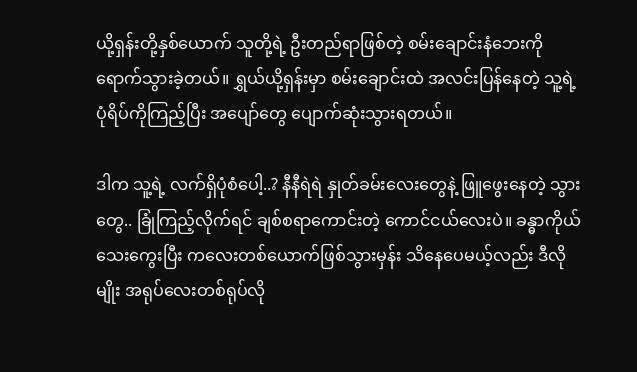ယို့ရှန်းတို့နှစ်ယောက် သူတို့ရဲ့ ဦးတည်ရာဖြစ်တဲ့ စမ်းချောင်းနံဘေးကို ရောက်သွားခဲ့တယ်။ ရွှယ်ယို့ရှန်းမှာ စမ်းချောင်းထဲ အလင်းပြန်နေတဲ့ သူ့ရဲ့ပုံရိပ်ကိုကြည့်ပြီး အပျော်တွေ ပျောက်ဆုံးသွားရတယ်။

ဒါက သူ့ရဲ့ လက်ရှိပုံစံပေါ့..? နီနီရဲရဲ နှုတ်ခမ်းလေးတွေနဲ့ ဖြူဖွေးနေတဲ့ သွားတွေ.. ခြုံကြည့်လိုက်ရင် ချစ်စရာကောင်းတဲ့ ကောင်ငယ်လေးပဲ။ ခန္ဓာကိုယ်သေးကွေးပြီး ကလေးတစ်ယောက်ဖြစ်သွားမှန်း သိနေပေမယ့်လည်း ဒီလိုမျိုး အရုပ်လေးတစ်ရုပ်လို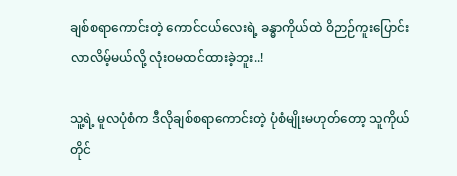ချစ်စရာကောင်းတဲ့ ကောင်ငယ်လေးရဲ့ ခန္ဓာကိုယ်ထဲ ဝိဉာဉ်ကူးပြောင်းလာလိမ့်မယ်လို့ လုံးဝမထင်ထားခဲ့ဘူး..!

သူ့ရဲ့ မူလပုံစံက ဒီလိုချစ်စရာကောင်းတဲ့ ပုံစံမျိုးမဟုတ်တော့ သူကိုယ်တိုင်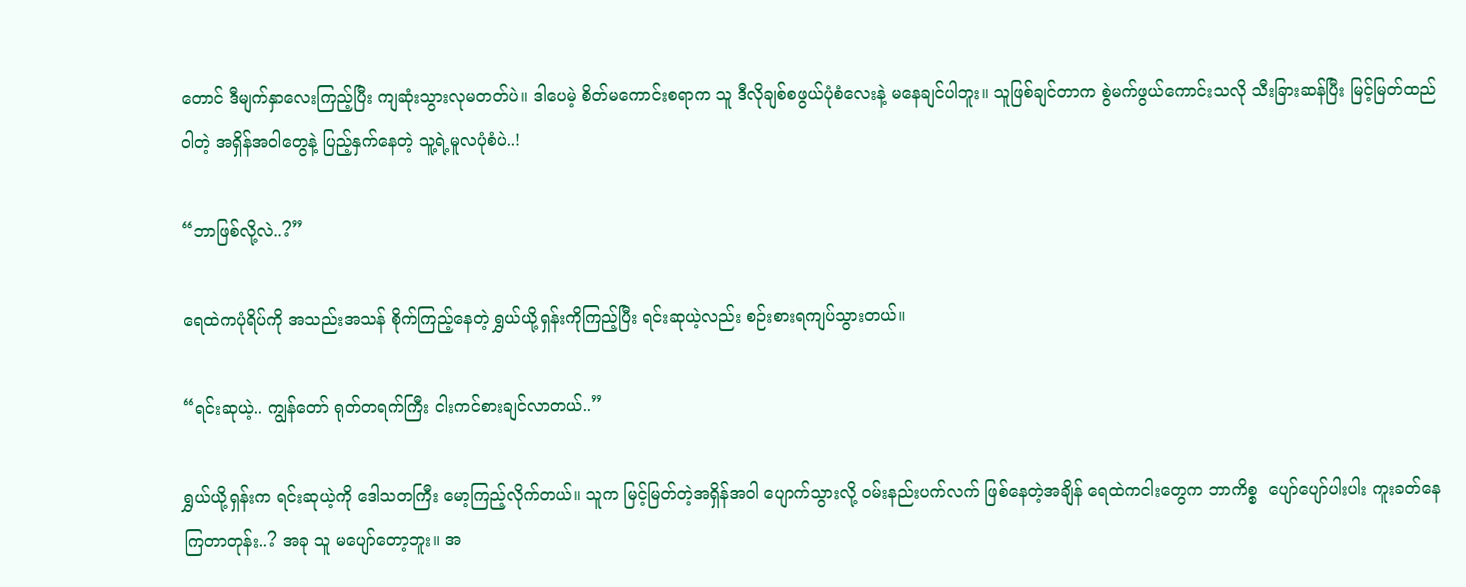တောင် ဒီမျက်နှာလေးကြည့်ပြီး ကျဆုံးသွားလုမတတ်ပဲ။ ဒါပေမဲ့ စိတ်မကောင်းစရာက သူ ဒီလိုချစ်စဖွယ်ပုံစံလေးနဲ့ မနေချင်ပါဘူး။ သူဖြစ်ချင်တာက စွဲမက်ဖွယ်ကောင်းသလို သီးခြားဆန်ပြီး မြင့်မြတ်ထည်ဝါတဲ့ အရှိန်အဝါတွေနဲ့ ပြည့်နှက်နေတဲ့ သူ့ရဲ့မူလပုံစံပဲ..!

“ဘာဖြစ်လို့လဲ..?”

ရေထဲကပုံရိပ်ကို အသည်းအသန် စိုက်ကြည့်နေတဲ့ ရွှယ်ယို့ရှန်းကိုကြည့်ပြီး ရင်းဆုယဲ့လည်း စဉ်းစားရကျပ်သွားတယ်။

“ရင်းဆုယဲ့.. ကျွန်တော် ရုတ်တရက်ကြီး ငါးကင်စားချင်လာတယ်..”

ရွှယ်ယို့ရှန်းက ရင်းဆုယဲ့ကို ဒေါသတကြီး မော့ကြည့်လိုက်တယ်။ သူက မြင့်မြတ်တဲ့အရှိန်အဝါ ပျောက်သွားလို့ ဝမ်းနည်းပက်လက် ဖြစ်နေတဲ့အချိန် ရေထဲကငါးတွေက ဘာကိစ္စ  ပျော်ပျော်ပါးပါး ကူးခတ်နေကြတာတုန်း..? အခု သူ မပျော်တော့ဘူး။ အ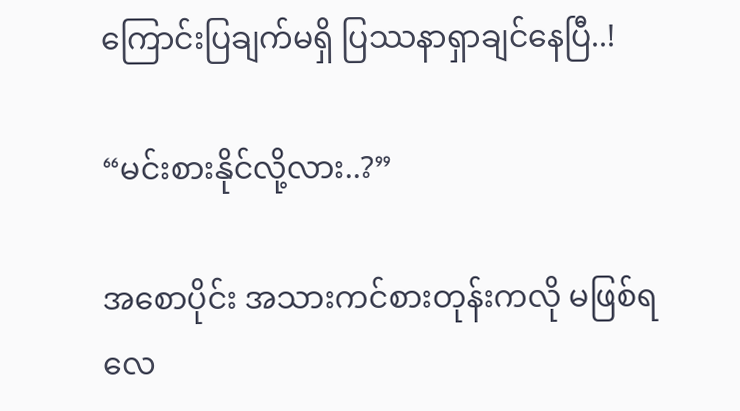ကြောင်းပြချက်မရှိ ပြဿနာရှာချင်နေပြီ..!

“မင်းစားနိုင်လို့လား..?”

အစောပိုင်း အသားကင်စားတုန်းကလို မဖြစ်ရလေ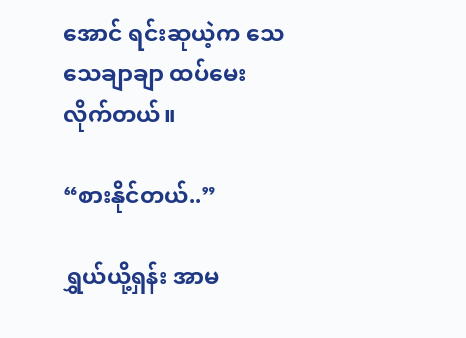အောင် ရင်းဆုယဲ့က သေသေချာချာ ထပ်မေးလိုက်တယ်။

“စားနိုင်တယ်..”

ရွှယ်ယို့ရှန်း အာမ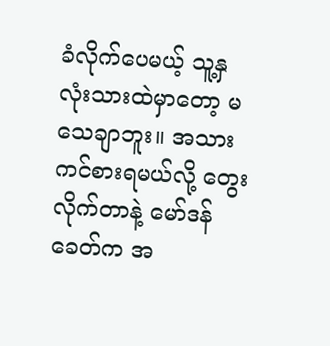ခံလိုက်ပေမယ့် သူ့နှလုံးသားထဲမှာတော့ မသေချာဘူး။ အသားကင်စားရမယ်လို့ တွေးလိုက်တာနဲ့ မော်ဒန်ခေတ်က အ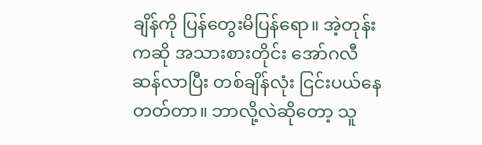ချိန်ကို ပြန်တွေးမိပြန်ရော။ အဲ့တုန်းကဆို အသားစားတိုင်း အော်ဂလီဆန်လာပြီး တစ်ချိန်လုံး ငြင်းပယ်နေတတ်တာ။ ဘာလို့လဲဆိုတော့ သူ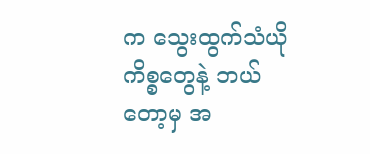က သွေးထွက်သံယိုကိစ္စတွေနဲ့ ဘယ်တော့မှ အ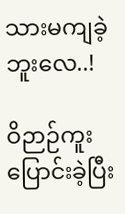သားမကျခဲ့ဘူးလေ..!

ဝိဉာဉ်ကူးပြောင်းခဲ့ပြီး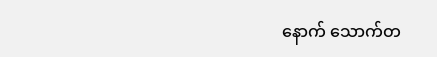နောက် သောက်တ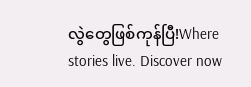လွဲတွေဖြစ်ကုန်ပြီ!Where stories live. Discover now